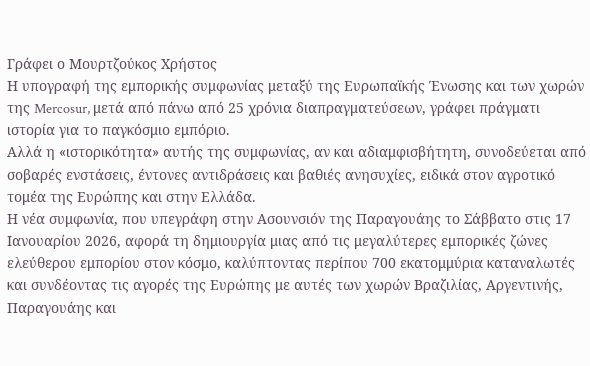Γράφει ο Μουρτζούκος Χρήστος
Η υπογραφή της εμπορικής συμφωνίας μεταξύ της Ευρωπαϊκής Ένωσης και των χωρών της Mercosur, μετά από πάνω από 25 χρόνια διαπραγματεύσεων, γράφει πράγματι ιστορία για το παγκόσμιο εμπόριο.
Αλλά η «ιστορικότητα» αυτής της συμφωνίας, αν και αδιαμφισβήτητη, συνοδεύεται από σοβαρές ενστάσεις, έντονες αντιδράσεις και βαθιές ανησυχίες, ειδικά στον αγροτικό τομέα της Ευρώπης και στην Ελλάδα.
Η νέα συμφωνία, που υπεγράφη στην Ασουνσιόν της Παραγουάης το Σάββατο στις 17 Ιανουαρίου 2026, αφορά τη δημιουργία μιας από τις μεγαλύτερες εμπορικές ζώνες ελεύθερου εμπορίου στον κόσμο, καλύπτοντας περίπου 700 εκατομμύρια καταναλωτές και συνδέοντας τις αγορές της Ευρώπης με αυτές των χωρών Βραζιλίας, Αργεντινής, Παραγουάης και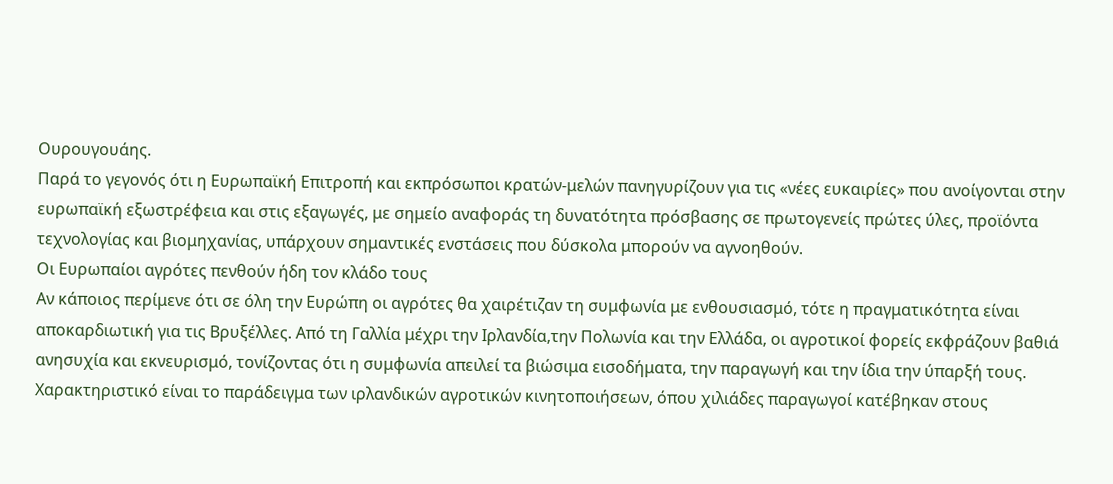Ουρουγουάης.
Παρά το γεγονός ότι η Ευρωπαϊκή Επιτροπή και εκπρόσωποι κρατών-μελών πανηγυρίζουν για τις «νέες ευκαιρίες» που ανοίγονται στην ευρωπαϊκή εξωστρέφεια και στις εξαγωγές, με σημείο αναφοράς τη δυνατότητα πρόσβασης σε πρωτογενείς πρώτες ύλες, προϊόντα τεχνολογίας και βιομηχανίας, υπάρχουν σημαντικές ενστάσεις που δύσκολα μπορούν να αγνοηθούν.
Οι Ευρωπαίοι αγρότες πενθούν ήδη τον κλάδο τους
Αν κάποιος περίμενε ότι σε όλη την Ευρώπη οι αγρότες θα χαιρέτιζαν τη συμφωνία με ενθουσιασμό, τότε η πραγματικότητα είναι αποκαρδιωτική για τις Βρυξέλλες. Από τη Γαλλία μέχρι την Ιρλανδία,την Πολωνία και την Ελλάδα, οι αγροτικοί φορείς εκφράζουν βαθιά ανησυχία και εκνευρισμό, τονίζοντας ότι η συμφωνία απειλεί τα βιώσιμα εισοδήματα, την παραγωγή και την ίδια την ύπαρξή τους.
Χαρακτηριστικό είναι το παράδειγμα των ιρλανδικών αγροτικών κινητοποιήσεων, όπου χιλιάδες παραγωγοί κατέβηκαν στους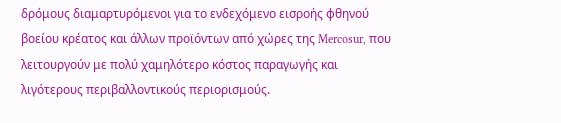δρόμους διαμαρτυρόμενοι για το ενδεχόμενο εισροής φθηνού βοείου κρέατος και άλλων προϊόντων από χώρες της Mercosur, που λειτουργούν με πολύ χαμηλότερο κόστος παραγωγής και λιγότερους περιβαλλοντικούς περιορισμούς.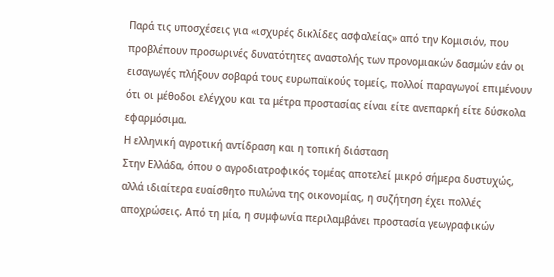Παρά τις υποσχέσεις για «ισχυρές δικλίδες ασφαλείας» από την Κομισιόν, που προβλέπουν προσωρινές δυνατότητες αναστολής των προνομιακών δασμών εάν οι εισαγωγές πλήξουν σοβαρά τους ευρωπαϊκούς τομείς, πολλοί παραγωγοί επιμένουν ότι οι μέθοδοι ελέγχου και τα μέτρα προστασίας είναι είτε ανεπαρκή είτε δύσκολα εφαρμόσιμα.
Η ελληνική αγροτική αντίδραση και η τοπική διάσταση
Στην Ελλάδα, όπου ο αγροδιατροφικός τομέας αποτελεί μικρό σήμερα δυστυχώς, αλλά ιδιαίτερα ευαίσθητο πυλώνα της οικονομίας, η συζήτηση έχει πολλές αποχρώσεις. Από τη μία, η συμφωνία περιλαμβάνει προστασία γεωγραφικών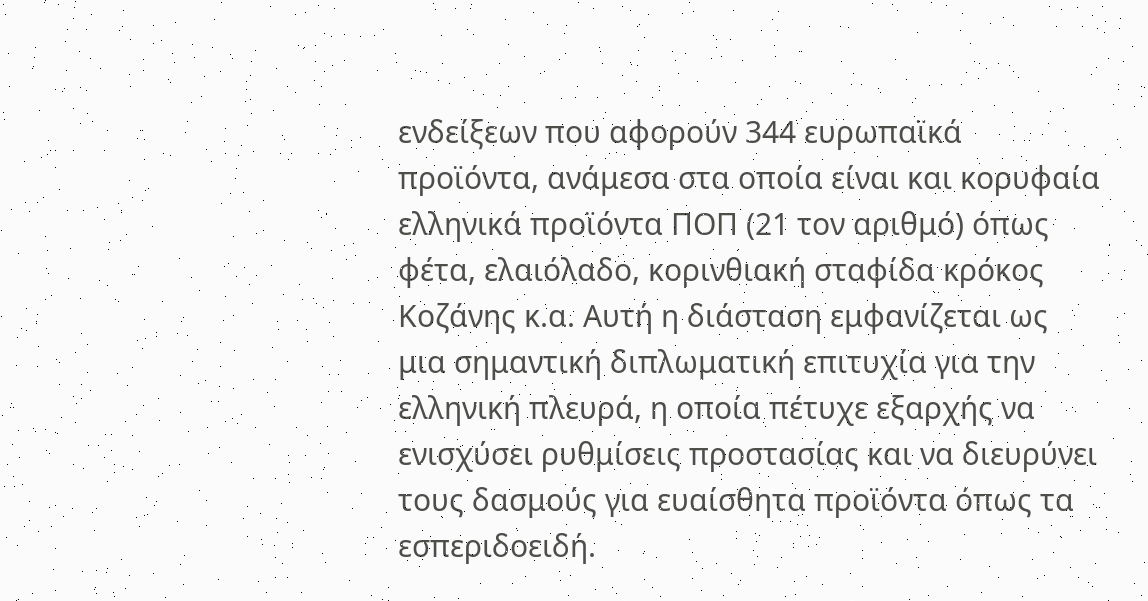ενδείξεων που αφορούν 344 ευρωπαϊκά προϊόντα, ανάμεσα στα οποία είναι και κορυφαία ελληνικά προϊόντα ΠΟΠ (21 τον αριθμό) όπως φέτα, ελαιόλαδο, κορινθιακή σταφίδα κρόκος Κοζάνης κ.α. Αυτή η διάσταση εμφανίζεται ως μια σημαντική διπλωματική επιτυχία για την ελληνική πλευρά, η οποία πέτυχε εξαρχής να ενισχύσει ρυθμίσεις προστασίας και να διευρύνει τους δασμούς για ευαίσθητα προϊόντα όπως τα εσπεριδοειδή.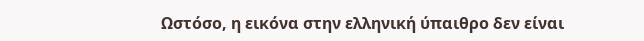Ωστόσο, η εικόνα στην ελληνική ύπαιθρο δεν είναι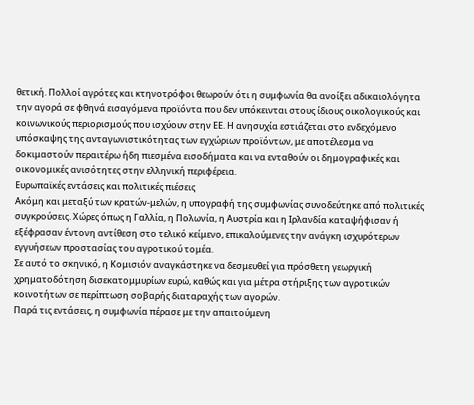θετική. Πολλοί αγρότες και κτηνοτρόφοι θεωρούν ότι η συμφωνία θα ανοίξει αδικαιολόγητα την αγορά σε φθηνά εισαγόμενα προϊόντα που δεν υπόκεινται στους ίδιους οικολογικούς και κοινωνικούς περιορισμούς που ισχύουν στην ΕΕ. Η ανησυχία εστιάζεται στο ενδεχόμενο υπόσκαψης της ανταγωνιστικότητας των εγχώριων προϊόντων, με αποτέλεσμα να δοκιμαστούν περαιτέρω ήδη πιεσμένα εισοδήματα και να ενταθούν οι δημογραφικές και οικονομικές ανισότητες στην ελληνική περιφέρεια.
Ευρωπαϊκές εντάσεις και πολιτικές πιέσεις
Ακόμη και μεταξύ των κρατών-μελών, η υπογραφή της συμφωνίας συνοδεύτηκε από πολιτικές συγκρούσεις. Χώρες όπως η Γαλλία, η Πολωνία, η Αυστρία και η Ιρλανδία καταψήφισαν ή εξέφρασαν έντονη αντίθεση στο τελικό κείμενο, επικαλούμενες την ανάγκη ισχυρότερων εγγυήσεων προστασίας του αγροτικού τομέα.
Σε αυτό το σκηνικό, η Κομισιόν αναγκάστηκε να δεσμευθεί για πρόσθετη γεωργική χρηματοδότηση δισεκατομμυρίων ευρώ, καθώς και για μέτρα στήριξης των αγροτικών κοινοτήτων σε περίπτωση σοβαρής διαταραχής των αγορών.
Παρά τις εντάσεις, η συμφωνία πέρασε με την απαιτούμενη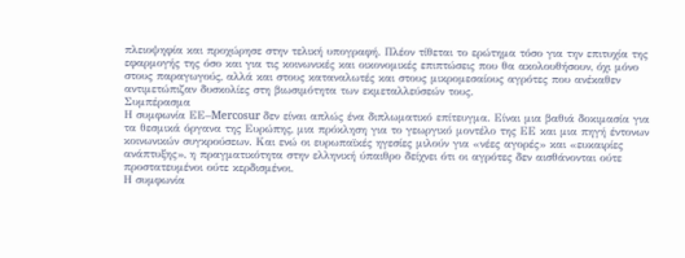πλειοψηφία και προχώρησε στην τελική υπογραφή. Πλέον τίθεται το ερώτημα τόσο για την επιτυχία της εφαρμογής της όσο και για τις κοινωνικές και οικονομικές επιπτώσεις που θα ακολουθήσουν, όχι μόνο στους παραγωγούς, αλλά και στους καταναλωτές και στους μικρομεσαίους αγρότες που ανέκαθεν αντιμετώπιζαν δυσκολίες στη βιωσιμότητα των εκμεταλλεύσεών τους.
Συμπέρασμα
Η συμφωνία ΕΕ–Mercosur δεν είναι απλώς ένα διπλωματικό επίτευγμα. Είναι μια βαθιά δοκιμασία για τα θεσμικά όργανα της Ευρώπης, μια πρόκληση για το γεωργικό μοντέλο της ΕΕ και μια πηγή έντονων κοινωνικών συγκρούσεων. Και ενώ οι ευρωπαϊκές ηγεσίες μιλούν για «νέες αγορές» και «ευκαιρίες ανάπτυξης», η πραγματικότητα στην ελληνική ύπαιθρο δείχνει ότι οι αγρότες δεν αισθάνονται ούτε προστατευμένοι ούτε κερδισμένοι.
Η συμφωνία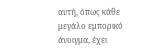αυτή, όπως κάθε μεγάλο εμπορικό άνοιγμα, έχει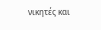νικητές και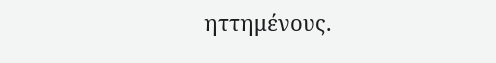ηττημένους.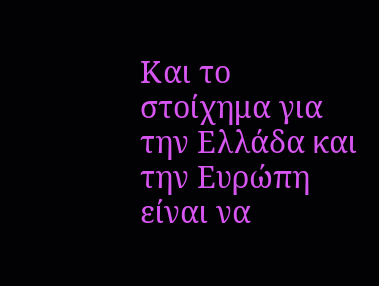Και το στοίχημα για την Ελλάδα και την Ευρώπη είναι να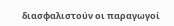διασφαλιστούν οι παραγωγοί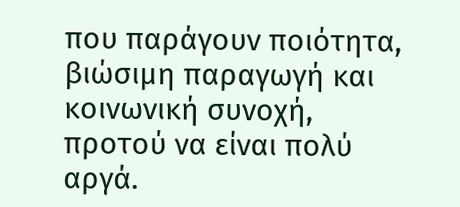που παράγουν ποιότητα, βιώσιμη παραγωγή και κοινωνική συνοχή, προτού να είναι πολύ αργά.